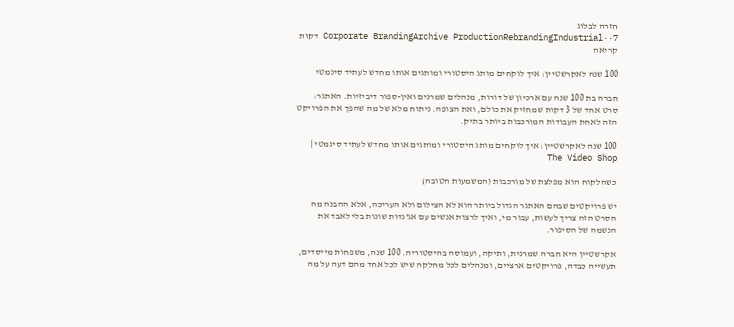חזרה לבלוג
Corporate BrandingArchive ProductionRebrandingIndustrial··7 דקות קריאה

100 שנה לאקרשטיין: איך לוקחים מותג היסטורי ומותגים אותו מחדש לעתיד סינמטי

חברה בת 100 שנה עם ארכיון של דורות, מנהלים שמרנים ואין-ספור דיביזיות. האתגר: סרט אחד של 3 דקות שמחזיק את כולם, ואת הצופה. ניתוח מלא של מה שהפך את הפרויקט הזה לאחת העבודות המורכבות ביותר בתיק.

100 שנה לאקרשטיין: איך לוקחים מותג היסטורי ומותגים אותו מחדש לעתיד סינמטי | The Video Shop

כשהלקוח הוא מפלצת של מורכבות (המשמעות הטובה)

יש פרויקטים שבהם האתגר הגדול ביותר הוא לא הצילום ולא העריכה, אלא ההבנה מה הסרט הזה צריך לעשות, עבור מי, ואיך לרצות אנשים עם אג'נדות שונות בלי לאבד את הנשמה של הסיפור.

אקרשטיין היא חברה שמרנית, ותיקה, ועמוסה בהיסטוריה. 100 שנה, משפחות מייסדים, תעשייה כבדה, פרויקטים ארציים, ומנהלים לכל מחלקה שיש לכל אחד מהם דעה על מה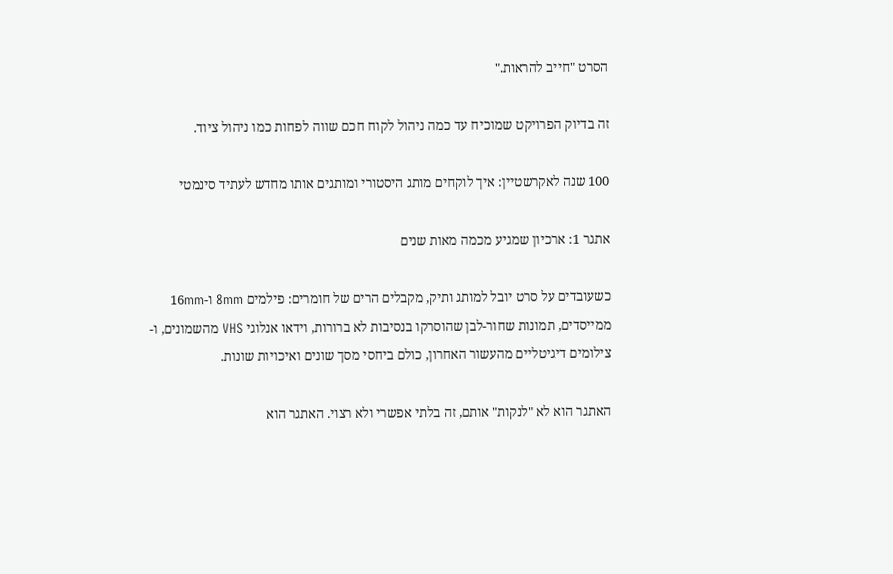הסרט "חייב להראות."

זה בדיוק הפרויקט שמוכיח עד כמה ניהול לקוח חכם שווה לפחות כמו ניהול ציוד.

100 שנה לאקרשטיין: איך לוקחים מותג היסטורי ומותגים אותו מחדש לעתיד סינמטי

אתגר 1: ארכיון שמגיע מכמה מאות שנים

כשעובדים על סרט יובל למותג ותיק, מקבלים הרים של חומרים: פילמים 8mm ו-16mm ממייסדים, תמונות שחור-לבן שהוסרקו בנסיבות לא ברורות, וידאו אנלוגי VHS מהשמונים, ו-צילומים דיגיטליים מהעשור האחרון, כולם ביחסי מסך שונים ואיכויות שונות.

האתגר הוא לא "לנקות" אותם, זה בלתי אפשרי ולא רצוי. האתגר הוא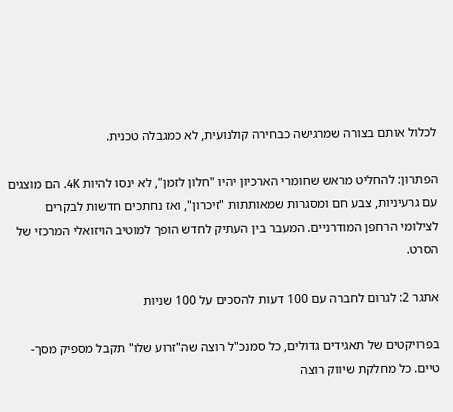לכלול אותם בצורה שמרגישה כבחירה קולנועית, לא כמגבלה טכנית.

הפתרון: להחליט מראש שחומרי הארכיון יהיו "חלון לזמן", לא ינסו להיות 4K. הם מוצגים עם גרעיניות, צבע חם ומסגרות שמאותתות "זיכרון", ואז נחתכים חדשות לבקרים לצילומי הרחפן המודרניים. המעבר בין העתיק לחדש הופך למוטיב הויזואלי המרכזי של הסרט.

אתגר 2: לגרום לחברה עם 100 דעות להסכים על 100 שניות

בפרויקטים של תאגידים גדולים, כל סמנכ"ל רוצה שה"זרוע שלו" תקבל מספיק מסך-טיים. כל מחלקת שיווק רוצה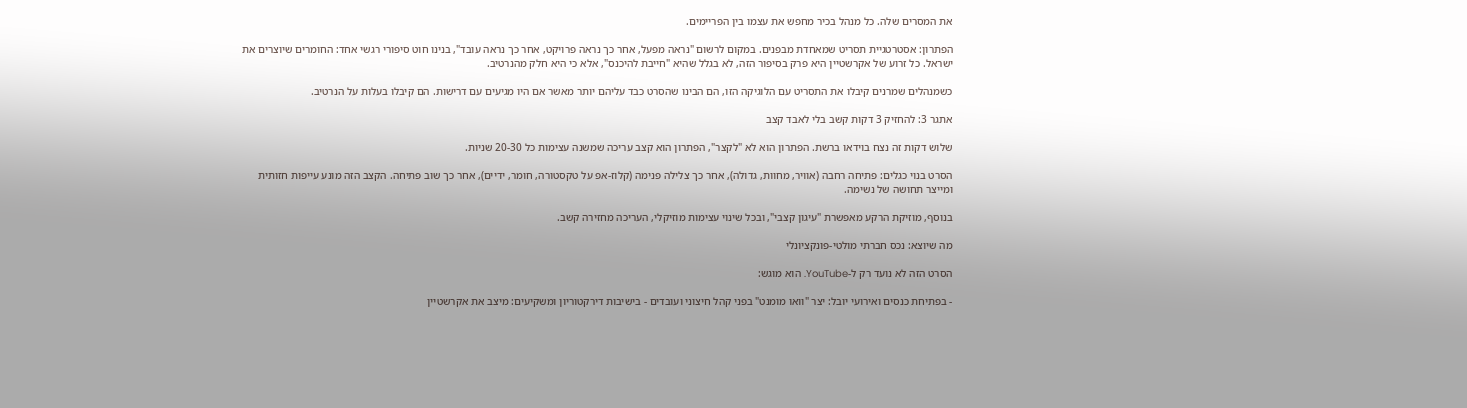את המסרים שלה. כל מנהל בכיר מחפש את עצמו בין הפריימים.

הפתרון: אסטרטגיית תסריט שמאחדת מבפנים. במקום לרשום "נראה מפעל, אחר כך נראה פרויקט, אחר כך נראה עובד", בנינו חוט סיפורי רגשי אחד: החומרים שיוצרים את ישראל. כל זרוע של אקרשטיין היא פרק בסיפור הזה, לא בגלל שהיא "חייבת להיכנס", אלא כי היא חלק מהנרטיב.

כשמנהלים שמרנים קיבלו את התסריט עם הלוגיקה הזו, הם הבינו שהסרט כבד עליהם יותר מאשר אם היו מגיעים עם דרישות. הם קיבלו בעלות על הנרטיב.

אתגר 3: להחזיק 3 דקות קשב בלי לאבד קצב

שלוש דקות זה נצח בוידאו ברשת. הפתרון הוא לא "לקצר", הפתרון הוא קצב עריכה שמשנה עצימות כל 20-30 שניות.

הסרט בנוי כגלים: פתיחה רחבה (אוויר, מחוות, גדולה), אחר כך צלילה פנימה (קלוז-אפ על טקסטורה, חומר, ידיים), אחר כך שוב פתיחה. הקצב הזה מונע עייפות חזותית ומייצר תחושה של נשימה.

בנוסף, מוזיקת הרקע מאפשרת "עיגון קצבי", ובכל שינוי עצימות מוזיקלי, העריכה מחזירה קשב.

מה שיוצא: נכס חברתי מולטי-פונקציונלי

הסרט הזה לא נועד רק ל-YouTube. הוא מוגש:

- בפתיחת כנסים ואירועי יובל: יצר "וואו מומנט" בפני קהל חיצוני ועובדים - בישיבות דירקטוריון ומשקיעים: מיצב את אקרשטיין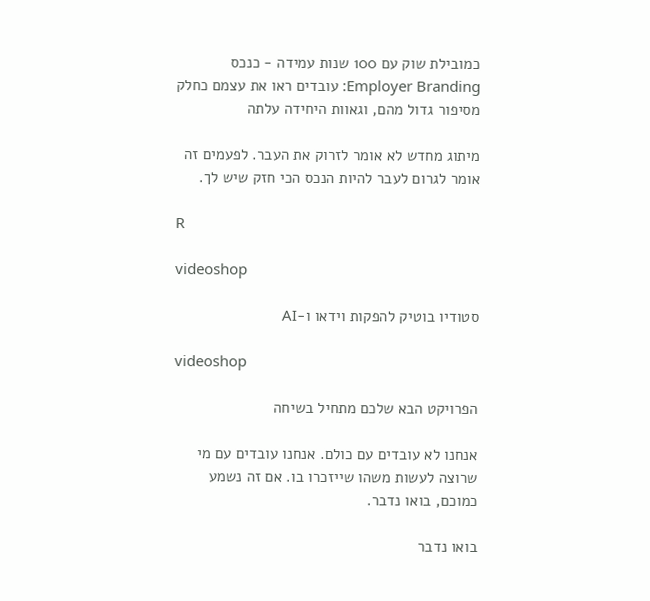כמובילת שוק עם 100 שנות עמידה - כנכס Employer Branding: עובדים ראו את עצמם כחלק מסיפור גדול מהם, וגאוות היחידה עלתה

מיתוג מחדש לא אומר לזרוק את העבר. לפעמים זה אומר לגרום לעבר להיות הנכס הכי חזק שיש לך.

R

videoshop

סטודיו בוטיק להפקות וידאו ו-AI

videoshop

הפרויקט הבא שלכם מתחיל בשיחה

אנחנו לא עובדים עם כולם. אנחנו עובדים עם מי שרוצה לעשות משהו שייזכרו בו. אם זה נשמע כמוכם, בואו נדבר.

בואו נדבר